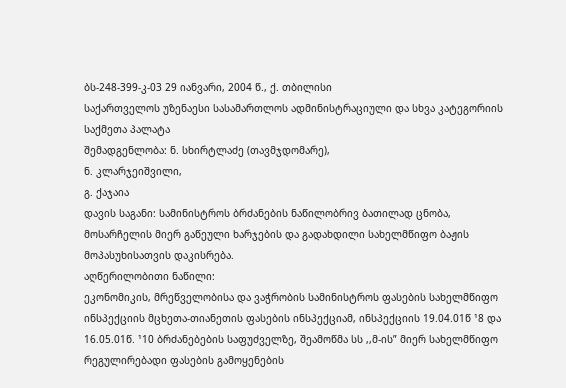ბს-248-399-კ-03 29 იანვარი, 2004 წ., ქ. თბილისი
საქართველოს უზენაესი სასამართლოს ადმინისტრაციული და სხვა კატეგორიის საქმეთა პალატა
შემადგენლობა: ნ. სხირტლაძე (თავმჯდომარე),
ნ. კლარჯეიშვილი,
გ. ქაჯაია
დავის საგანი: სამინისტროს ბრძანების ნაწილობრივ ბათილად ცნობა, მოსარჩელის მიერ გაწეული ხარჯების და გადახდილი სახელმწიფო ბაჟის მოპასუხისათვის დაკისრება.
აღწერილობითი ნაწილი:
ეკონომიკის, მრეწველობისა და ვაჭრობის სამინისტროს ფასების სახელმწიფო ინსპექციის მცხეთა-თიანეთის ფასების ინსპექციამ, ინსპექციის 19.04.01წ ¹8 და 16.05.01წ. ¹10 ბრძანებების საფუძველზე, შეამოწმა სს ,,მ-ის” მიერ სახელმწიფო რეგულირებადი ფასების გამოყენების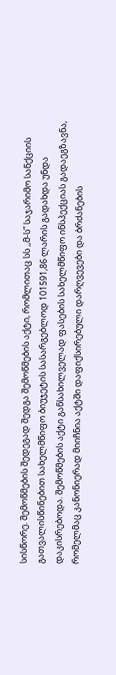სისწორე. შემოწმების შედეგად შედგა შემოწმების აქტი, რომლითაც სს ,,მ-ს” საჯარიმო სანქციის გათვალისწინებით სახელმწიფო ბიუჯეტის სასარგებლოდ 101591,86 ლარის გადახდა უნდა დაკისრებოდა. შემოწმების აქტი განსახილველად ფასების სახელმწიფო ინსპექციას გადაეგზავნა, რომელმაც კანონიერად მიიჩნია აქტში დაფიქსირებული დარღვევები და ბრძანების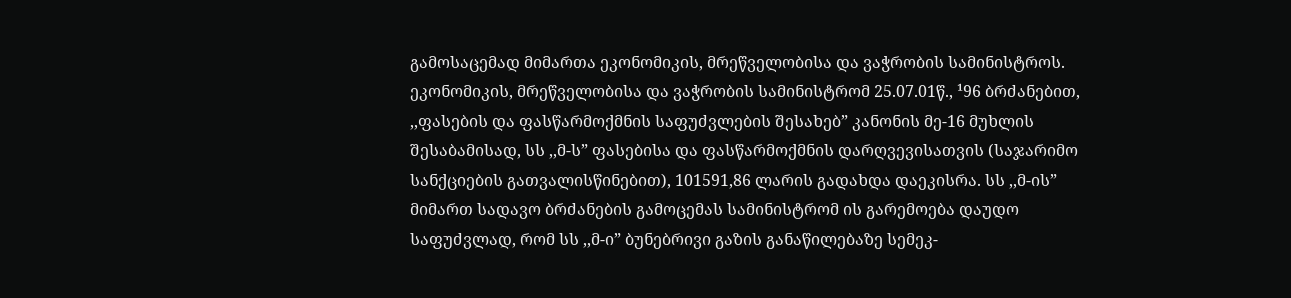გამოსაცემად მიმართა ეკონომიკის, მრეწველობისა და ვაჭრობის სამინისტროს.
ეკონომიკის, მრეწველობისა და ვაჭრობის სამინისტრომ 25.07.01წ., ¹96 ბრძანებით, ,,ფასების და ფასწარმოქმნის საფუძვლების შესახებ” კანონის მე-16 მუხლის შესაბამისად, სს ,,მ-ს” ფასებისა და ფასწარმოქმნის დარღვევისათვის (საჯარიმო სანქციების გათვალისწინებით), 101591,86 ლარის გადახდა დაეკისრა. სს ,,მ-ის” მიმართ სადავო ბრძანების გამოცემას სამინისტრომ ის გარემოება დაუდო საფუძვლად, რომ სს ,,მ-ი” ბუნებრივი გაზის განაწილებაზე სემეკ-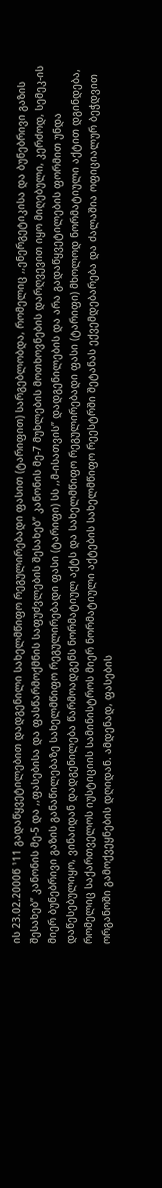ის 23.02.2000წ ¹11 გადაწყვეტილებით დადგენილი სახელმწიფო რეგულირებადი ფასით (ტარიფით) სარგებლობდა, რომელიც ,,ენერგეტიკისა და ბუნებრივი გაზის შესახებ” კანონის მე-5 და ,,ფასებისა და ფასწარმოქმნის საფუძვლების შესახებ” კანონის მე-7 მუხლების მოთხოვნების დარღვევით იყო მიღებული, კერძოდ, სემეკ-ის მიერ ბუნებრივი გაზის განაწილებაზე სახელმწიფო რეგულირებადი ფასი (ტარიფი) სს ,,მ-ისათვის” დადგენილების და არა გადაწყვეტილების ფორმით უნდა დაწესებულიყო, ვინაიდან დადგენილება წარმოადგენს ნორმატიულ აქტს და სახელმწიფო რეგულირებადი ფასი (ტარიფი) მხოლოდ ნორმატიული აქტით დგინდება, რომელიც საქართველოს იუსტიციის სამინისტროს მიერ ნორმატიული აქტების სახელმწიფო რეესტრში შეტანას ექვემდებარება და ძალაშია ოფიციალურ ბეჭდვით ორგანოში გამოქვეყნების დღიდან. ამდენად, ფასების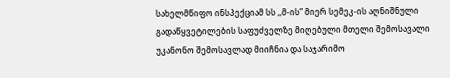სახელმწიფო ინსპექციამ სს ,,მ-ის” მიერ სემეკ-ის აღნიშნული გადაწყვეტილების საფუძველზე მიღებული მთელი შემოსავალი უკანონო შემოსავლად მიიჩნია და საჯარიმო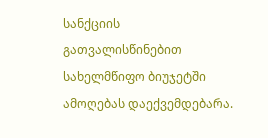სანქციის გათვალისწინებით სახელმწიფო ბიუჯეტში ამოღებას დაექვემდებარა.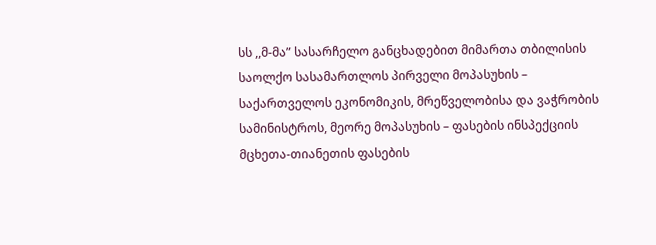სს ,,მ-მა” სასარჩელო განცხადებით მიმართა თბილისის საოლქო სასამართლოს პირველი მოპასუხის – საქართველოს ეკონომიკის, მრეწველობისა და ვაჭრობის სამინისტროს, მეორე მოპასუხის – ფასების ინსპექციის მცხეთა-თიანეთის ფასების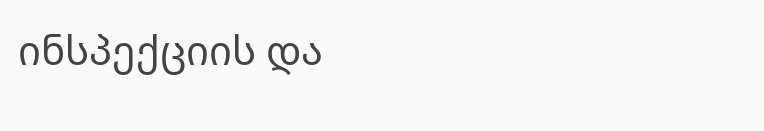ინსპექციის და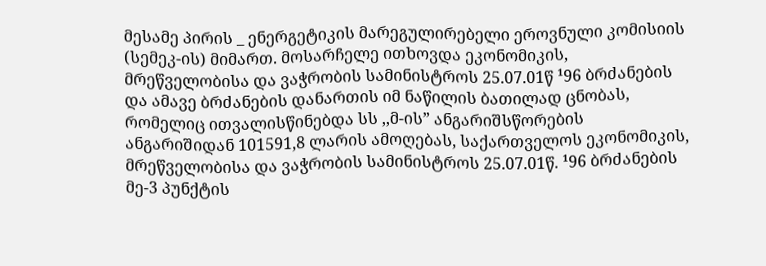მესამე პირის _ ენერგეტიკის მარეგულირებელი ეროვნული კომისიის (სემეკ-ის) მიმართ. მოსარჩელე ითხოვდა ეკონომიკის, მრეწველობისა და ვაჭრობის სამინისტროს 25.07.01წ ¹96 ბრძანების და ამავე ბრძანების დანართის იმ ნაწილის ბათილად ცნობას, რომელიც ითვალისწინებდა სს ,,მ-ის” ანგარიშსწორების ანგარიშიდან 101591,8 ლარის ამოღებას, საქართველოს ეკონომიკის, მრეწველობისა და ვაჭრობის სამინისტროს 25.07.01წ. ¹96 ბრძანების მე-3 პუნქტის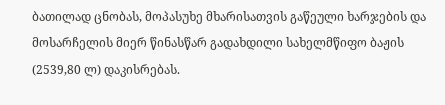ბათილად ცნობას, მოპასუხე მხარისათვის გაწეული ხარჯების და მოსარჩელის მიერ წინასწარ გადახდილი სახელმწიფო ბაჟის (2539,80 ლ) დაკისრებას.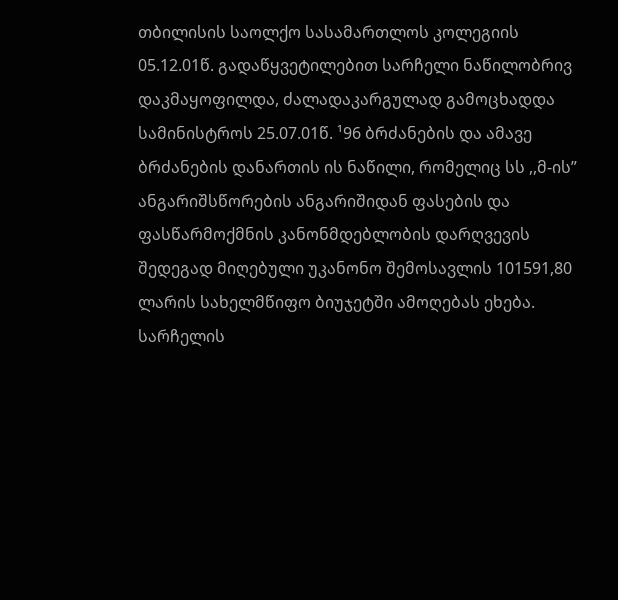თბილისის საოლქო სასამართლოს კოლეგიის 05.12.01წ. გადაწყვეტილებით სარჩელი ნაწილობრივ დაკმაყოფილდა, ძალადაკარგულად გამოცხადდა სამინისტროს 25.07.01წ. ¹96 ბრძანების და ამავე ბრძანების დანართის ის ნაწილი, რომელიც სს ,,მ-ის” ანგარიშსწორების ანგარიშიდან ფასების და ფასწარმოქმნის კანონმდებლობის დარღვევის შედეგად მიღებული უკანონო შემოსავლის 101591,80 ლარის სახელმწიფო ბიუჯეტში ამოღებას ეხება. სარჩელის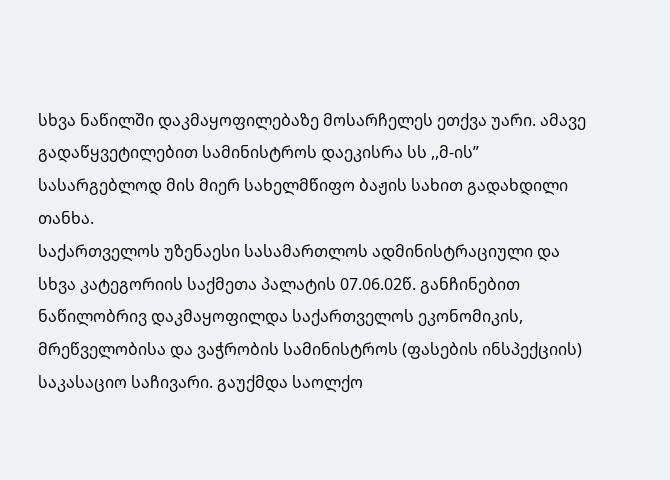სხვა ნაწილში დაკმაყოფილებაზე მოსარჩელეს ეთქვა უარი. ამავე გადაწყვეტილებით სამინისტროს დაეკისრა სს ,,მ-ის” სასარგებლოდ მის მიერ სახელმწიფო ბაჟის სახით გადახდილი თანხა.
საქართველოს უზენაესი სასამართლოს ადმინისტრაციული და სხვა კატეგორიის საქმეთა პალატის 07.06.02წ. განჩინებით ნაწილობრივ დაკმაყოფილდა საქართველოს ეკონომიკის, მრეწველობისა და ვაჭრობის სამინისტროს (ფასების ინსპექციის) საკასაციო საჩივარი. გაუქმდა საოლქო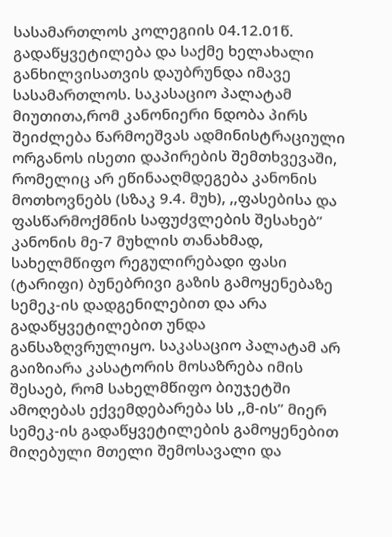სასამართლოს კოლეგიის 04.12.01წ. გადაწყვეტილება და საქმე ხელახალი განხილვისათვის დაუბრუნდა იმავე სასამართლოს. საკასაციო პალატამ მიუთითა,რომ კანონიერი ნდობა პირს შეიძლება წარმოეშვას ადმინისტრაციული ორგანოს ისეთი დაპირების შემთხვევაში, რომელიც არ ეწინააღმდეგება კანონის მოთხოვნებს (სზაკ 9.4. მუხ), ,,ფასებისა და ფასწარმოქმნის საფუძვლების შესახებ” კანონის მე-7 მუხლის თანახმად, სახელმწიფო რეგულირებადი ფასი (ტარიფი) ბუნებრივი გაზის გამოყენებაზე სემეკ-ის დადგენილებით და არა გადაწყვეტილებით უნდა განსაზღვრულიყო. საკასაციო პალატამ არ გაიზიარა კასატორის მოსაზრება იმის შესაებ, რომ სახელმწიფო ბიუჯეტში ამოღებას ექვემდებარება სს ,,მ-ის” მიერ სემეკ-ის გადაწყვეტილების გამოყენებით მიღებული მთელი შემოსავალი და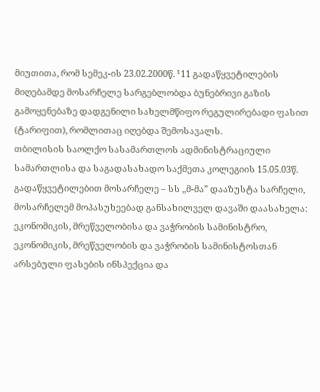მიუთითა, რომ სემეკ-ის 23.02.2000წ. ¹11 გადაწყვეტილების მიღებამდე მოსარჩელე სარგებლობდა ბუნებრივი გაზის გამოყენებაზე დადგენილი სახელმწიფო რეგულირებადი ფასით (ტარიფით), რომლითაც იღებდა შემოსავალს.
თბილისის საოლქო სასამართლოს ადმინისტრაციული სამართლისა და საგადასახადო საქმეთა კოლეგიის 15.05.03წ. გადაწყვეტილებით მოსარჩელე – სს ,,მ-მა” დააზუსტა სარჩელი, მოსარჩელემ მოპასუხეებად განსახილველ დავაში დაასახელა: ეკონომიკის, მრეწველობისა და ვაჭრობის სამინისტრო, ეკონომიკის, მრეწველობის და ვაჭრობის სამინისტოსთან არსებული ფასების ინსპექცია და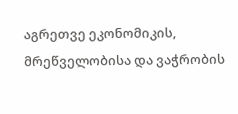აგრეთვე ეკონომიკის, მრეწველობისა და ვაჭრობის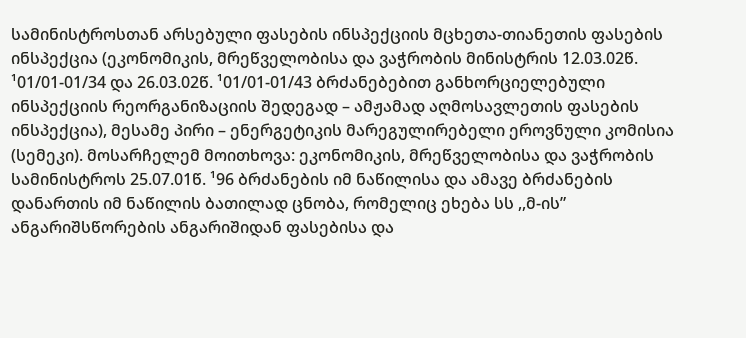სამინისტროსთან არსებული ფასების ინსპექციის მცხეთა-თიანეთის ფასების ინსპექცია (ეკონომიკის, მრეწველობისა და ვაჭრობის მინისტრის 12.03.02წ. ¹01/01-01/34 და 26.03.02წ. ¹01/01-01/43 ბრძანებებით განხორციელებული ინსპექციის რეორგანიზაციის შედეგად – ამჟამად აღმოსავლეთის ფასების ინსპექცია), მესამე პირი – ენერგეტიკის მარეგულირებელი ეროვნული კომისია (სემეკი). მოსარჩელემ მოითხოვა: ეკონომიკის, მრეწველობისა და ვაჭრობის სამინისტროს 25.07.01წ. ¹96 ბრძანების იმ ნაწილისა და ამავე ბრძანების დანართის იმ ნაწილის ბათილად ცნობა, რომელიც ეხება სს ,,მ-ის” ანგარიშსწორების ანგარიშიდან ფასებისა და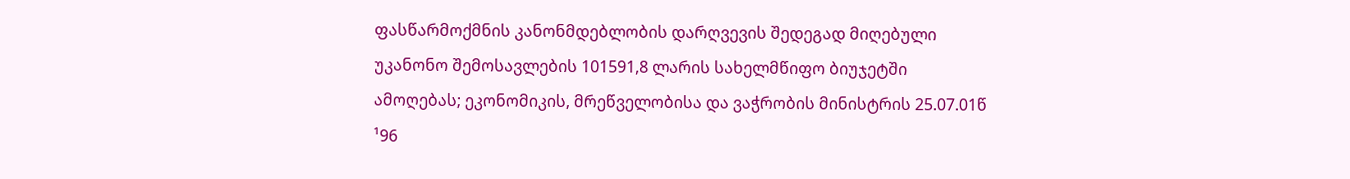ფასწარმოქმნის კანონმდებლობის დარღვევის შედეგად მიღებული უკანონო შემოსავლების 101591,8 ლარის სახელმწიფო ბიუჯეტში ამოღებას; ეკონომიკის, მრეწველობისა და ვაჭრობის მინისტრის 25.07.01წ ¹96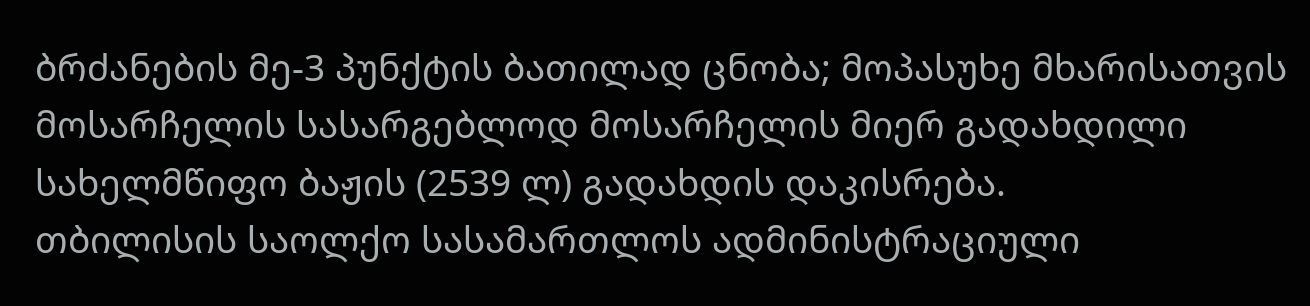ბრძანების მე-3 პუნქტის ბათილად ცნობა; მოპასუხე მხარისათვის მოსარჩელის სასარგებლოდ მოსარჩელის მიერ გადახდილი სახელმწიფო ბაჟის (2539 ლ) გადახდის დაკისრება.
თბილისის საოლქო სასამართლოს ადმინისტრაციული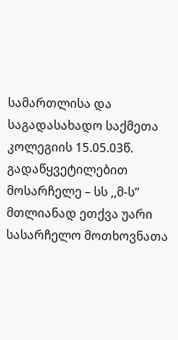სამართლისა და საგადასახადო საქმეთა კოლეგიის 15.05.03წ. გადაწყვეტილებით მოსარჩელე – სს ,,მ-ს” მთლიანად ეთქვა უარი სასარჩელო მოთხოვნათა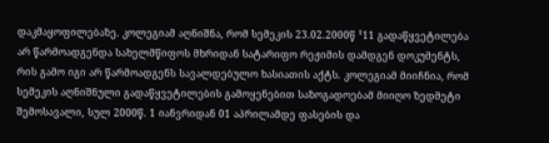დაკმაყოფილებაზე. კოლეგიამ აღნიშნა, რომ სემეკის 23.02.2000წ ¹11 გადაწყვეტილება არ წარმოადგენდა სახელმწიფოს მხრიდან სატარიფო რეჟიმის დამდგენ დოკუმენტს, რის გამო იგი არ წარმოადგენს სავალდებულო ხასიათის აქტს. კოლეგიამ მიიჩნია, რომ სემეკის აღნიშნული გადაწყვეტილების გამოყენებით საზოგადოებამ მიიღო ზედმეტი შემოსავალი, სულ 2000წ. 1 იანვრიდან 01 აპრილამდე ფასების და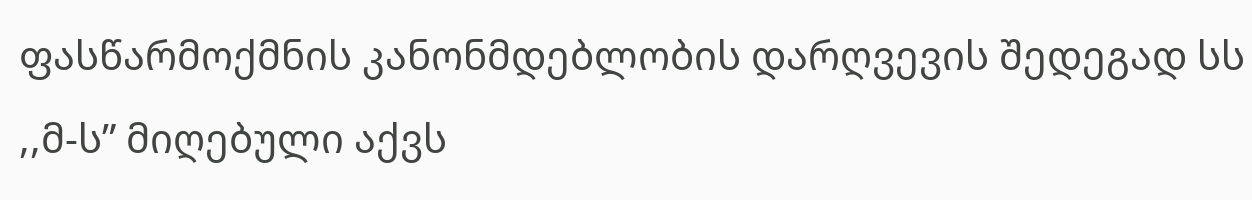ფასწარმოქმნის კანონმდებლობის დარღვევის შედეგად სს ,,მ-ს” მიღებული აქვს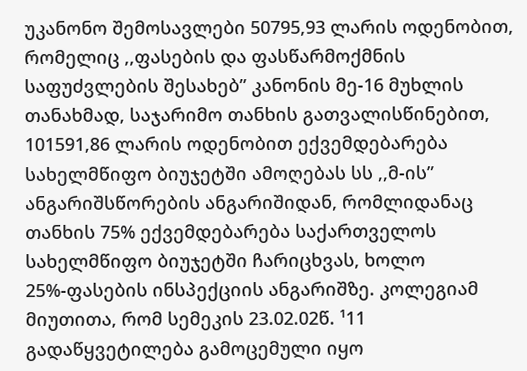უკანონო შემოსავლები 50795,93 ლარის ოდენობით, რომელიც ,,ფასების და ფასწარმოქმნის საფუძვლების შესახებ” კანონის მე-16 მუხლის თანახმად, საჯარიმო თანხის გათვალისწინებით, 101591,86 ლარის ოდენობით ექვემდებარება სახელმწიფო ბიუჯეტში ამოღებას სს ,,მ-ის” ანგარიშსწორების ანგარიშიდან, რომლიდანაც თანხის 75% ექვემდებარება საქართველოს სახელმწიფო ბიუჯეტში ჩარიცხვას, ხოლო 25%-ფასების ინსპექციის ანგარიშზე. კოლეგიამ მიუთითა, რომ სემეკის 23.02.02წ. ¹11 გადაწყვეტილება გამოცემული იყო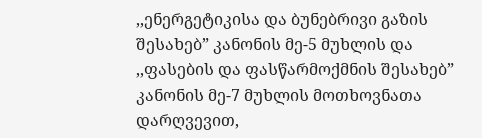,,ენერგეტიკისა და ბუნებრივი გაზის შესახებ” კანონის მე-5 მუხლის და ,,ფასების და ფასწარმოქმნის შესახებ” კანონის მე-7 მუხლის მოთხოვნათა დარღვევით,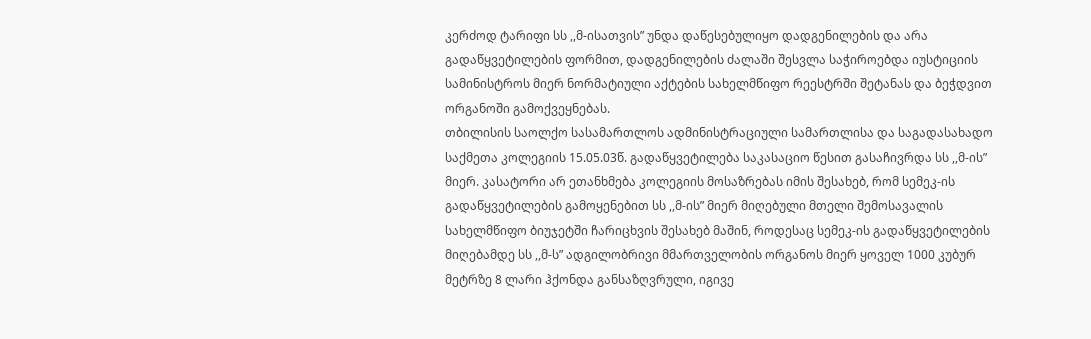კერძოდ ტარიფი სს ,,მ-ისათვის” უნდა დაწესებულიყო დადგენილების და არა გადაწყვეტილების ფორმით, დადგენილების ძალაში შესვლა საჭიროებდა იუსტიციის სამინისტროს მიერ ნორმატიული აქტების სახელმწიფო რეესტრში შეტანას და ბეჭდვით ორგანოში გამოქვეყნებას.
თბილისის საოლქო სასამართლოს ადმინისტრაციული სამართლისა და საგადასახადო საქმეთა კოლეგიის 15.05.03წ. გადაწყვეტილება საკასაციო წესით გასაჩივრდა სს ,,მ-ის” მიერ. კასატორი არ ეთანხმება კოლეგიის მოსაზრებას იმის შესახებ, რომ სემეკ-ის გადაწყვეტილების გამოყენებით სს ,,მ-ის” მიერ მიღებული მთელი შემოსავალის სახელმწიფო ბიუჯეტში ჩარიცხვის შესახებ მაშინ, როდესაც სემეკ-ის გადაწყვეტილების მიღებამდე სს ,,მ-ს” ადგილობრივი მმართველობის ორგანოს მიერ ყოველ 1000 კუბურ მეტრზე 8 ლარი ჰქონდა განსაზღვრული, იგივე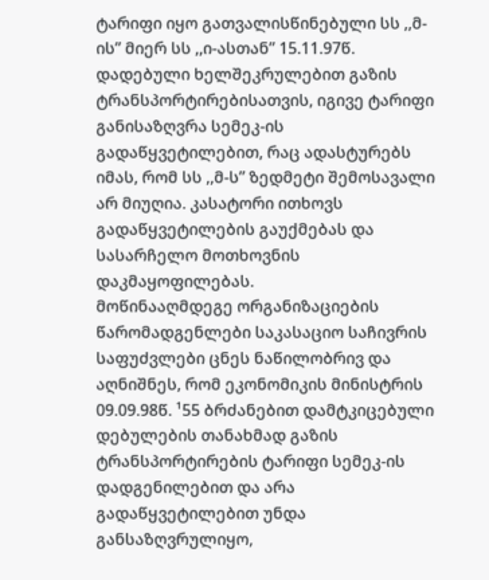ტარიფი იყო გათვალისწინებული სს ,,მ-ის” მიერ სს ,,ი-ასთან” 15.11.97წ. დადებული ხელშეკრულებით გაზის ტრანსპორტირებისათვის, იგივე ტარიფი განისაზღვრა სემეკ-ის გადაწყვეტილებით, რაც ადასტურებს იმას, რომ სს ,,მ-ს” ზედმეტი შემოსავალი არ მიუღია. კასატორი ითხოვს გადაწყვეტილების გაუქმებას და სასარჩელო მოთხოვნის დაკმაყოფილებას.
მოწინააღმდეგე ორგანიზაციების წარომადგენლები საკასაციო საჩივრის საფუძვლები ცნეს ნაწილობრივ და აღნიშნეს, რომ ეკონომიკის მინისტრის 09.09.98წ. ¹55 ბრძანებით დამტკიცებული დებულების თანახმად გაზის ტრანსპორტირების ტარიფი სემეკ-ის დადგენილებით და არა გადაწყვეტილებით უნდა განსაზღვრულიყო,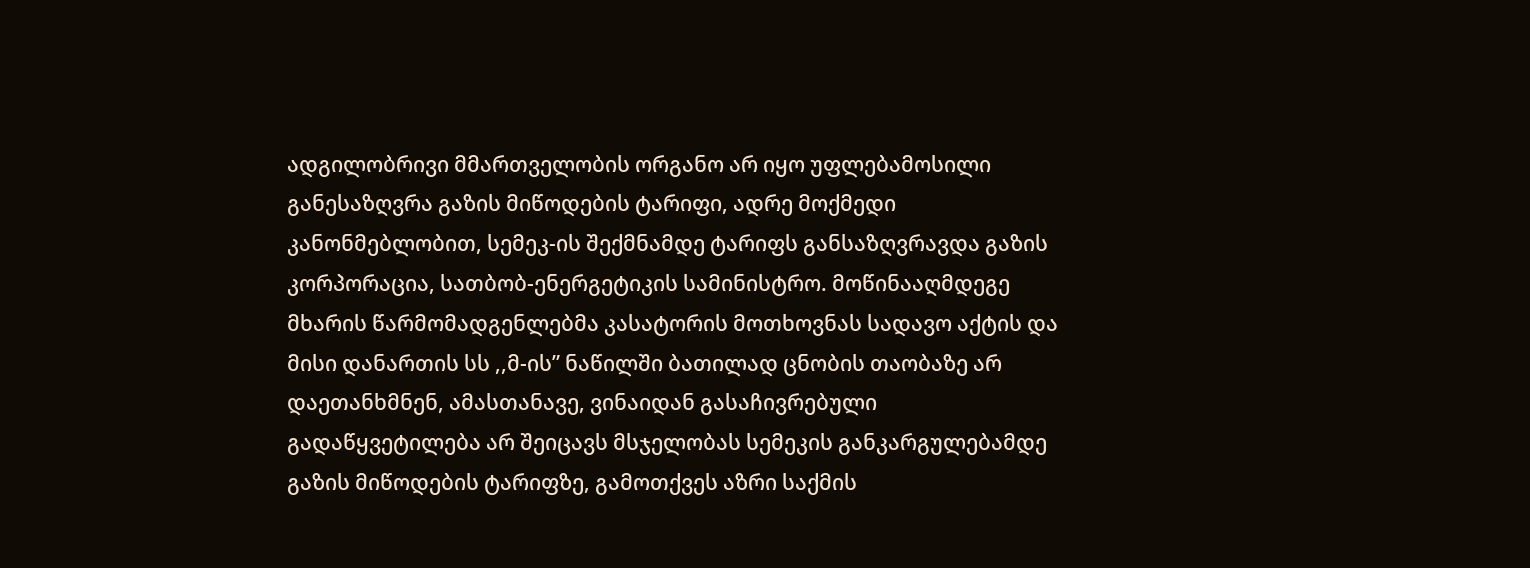ადგილობრივი მმართველობის ორგანო არ იყო უფლებამოსილი განესაზღვრა გაზის მიწოდების ტარიფი, ადრე მოქმედი კანონმებლობით, სემეკ-ის შექმნამდე ტარიფს განსაზღვრავდა გაზის კორპორაცია, სათბობ-ენერგეტიკის სამინისტრო. მოწინააღმდეგე მხარის წარმომადგენლებმა კასატორის მოთხოვნას სადავო აქტის და მისი დანართის სს ,,მ-ის” ნაწილში ბათილად ცნობის თაობაზე არ დაეთანხმნენ, ამასთანავე, ვინაიდან გასაჩივრებული გადაწყვეტილება არ შეიცავს მსჯელობას სემეკის განკარგულებამდე გაზის მიწოდების ტარიფზე, გამოთქვეს აზრი საქმის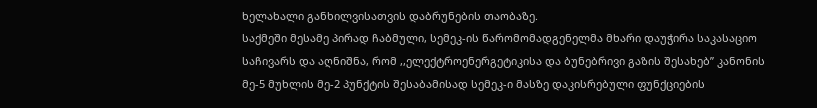ხელახალი განხილვისათვის დაბრუნების თაობაზე.
საქმეში მესამე პირად ჩაბმული, სემეკ-ის წარომომადგენელმა მხარი დაუჭირა საკასაციო საჩივარს და აღნიშნა, რომ ,,ელექტროენერგეტიკისა და ბუნებრივი გაზის შესახებ” კანონის მე-5 მუხლის მე-2 პუნქტის შესაბამისად სემეკ-ი მასზე დაკისრებული ფუნქციების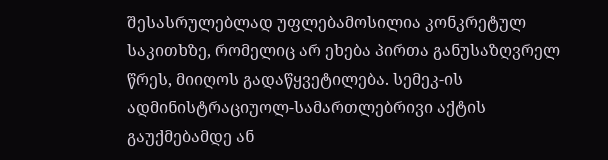შესასრულებლად უფლებამოსილია კონკრეტულ საკითხზე, რომელიც არ ეხება პირთა განუსაზღვრელ წრეს, მიიღოს გადაწყვეტილება. სემეკ-ის ადმინისტრაციუოლ-სამართლებრივი აქტის გაუქმებამდე ან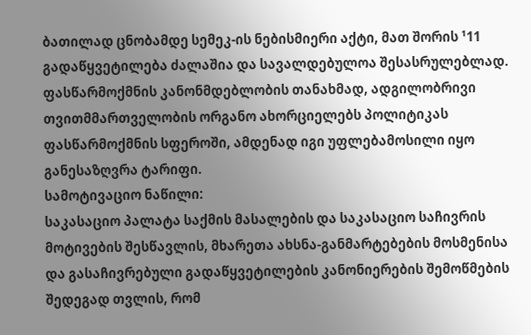ბათილად ცნობამდე სემეკ-ის ნებისმიერი აქტი, მათ შორის ¹11 გადაწყვეტილება ძალაშია და სავალდებულოა შესასრულებლად. ფასწარმოქმნის კანონმდებლობის თანახმად, ადგილობრივი თვითმმართველობის ორგანო ახორციელებს პოლიტიკას ფასწარმოქმნის სფეროში, ამდენად იგი უფლებამოსილი იყო განესაზღვრა ტარიფი.
სამოტივაციო ნაწილი:
საკასაციო პალატა საქმის მასალების და საკასაციო საჩივრის მოტივების შესწავლის, მხარეთა ახსნა-განმარტებების მოსმენისა და გასაჩივრებული გადაწყვეტილების კანონიერების შემოწმების შედეგად თვლის, რომ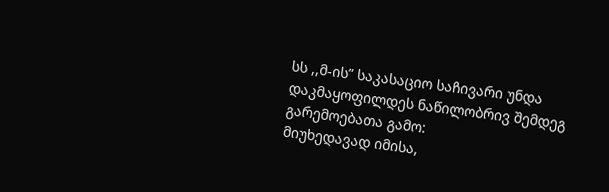სს ,,მ-ის” საკასაციო საჩივარი უნდა დაკმაყოფილდეს ნაწილობრივ შემდეგ გარემოებათა გამო:
მიუხედავად იმისა,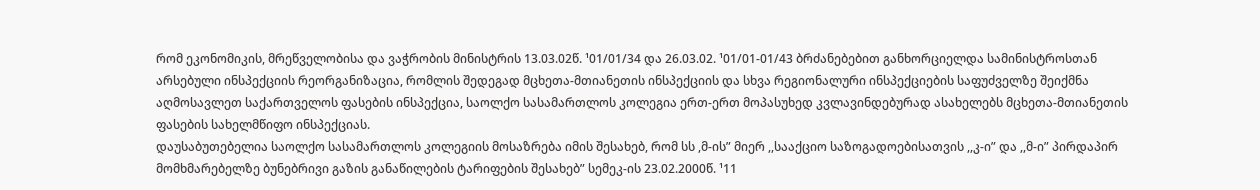რომ ეკონომიკის, მრეწველობისა და ვაჭრობის მინისტრის 13.03.02წ. ¹01/01/34 და 26.03.02. ¹01/01-01/43 ბრძანებებით განხორციელდა სამინისტროსთან არსებული ინსპექციის რეორგანიზაცია, რომლის შედეგად მცხეთა-მთიანეთის ინსპექციის და სხვა რეგიონალური ინსპექციების საფუძველზე შეიქმნა აღმოსავლეთ საქართველოს ფასების ინსპექცია, საოლქო სასამართლოს კოლეგია ერთ-ერთ მოპასუხედ კვლავინდებურად ასახელებს მცხეთა-მთიანეთის ფასების სახელმწიფო ინსპექციას.
დაუსაბუთებელია საოლქო სასამართლოს კოლეგიის მოსაზრება იმის შესახებ, რომ სს ,მ-ის” მიერ ,,სააქციო საზოგადოებისათვის ,,კ-ი” და ,,მ-ი” პირდაპირ მომხმარებელზე ბუნებრივი გაზის განაწილების ტარიფების შესახებ” სემეკ-ის 23.02.2000წ. ¹11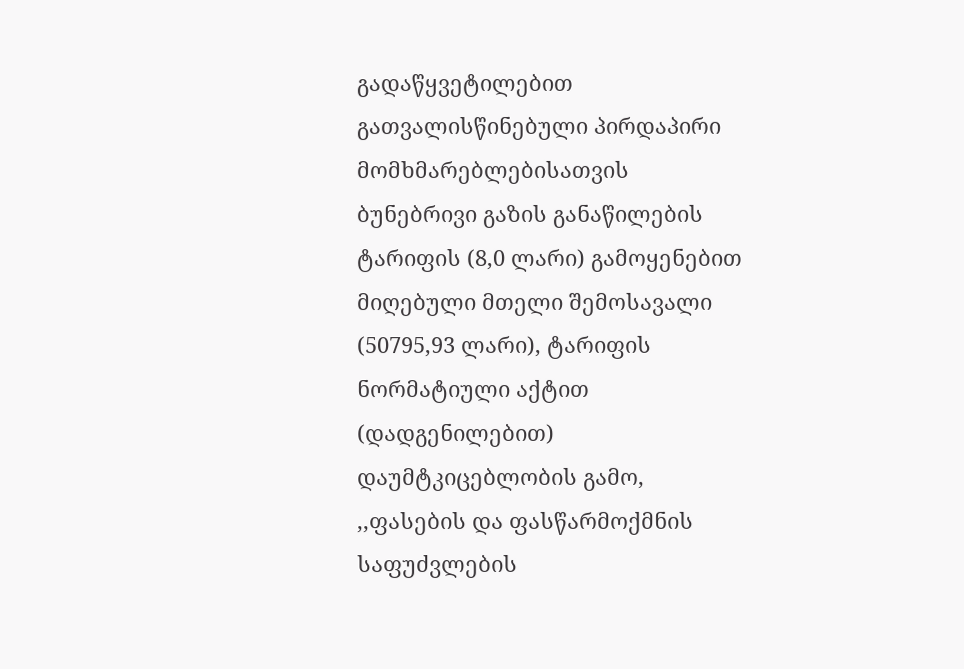გადაწყვეტილებით გათვალისწინებული პირდაპირი მომხმარებლებისათვის ბუნებრივი გაზის განაწილების ტარიფის (8,0 ლარი) გამოყენებით მიღებული მთელი შემოსავალი (50795,93 ლარი), ტარიფის ნორმატიული აქტით (დადგენილებით) დაუმტკიცებლობის გამო, ,,ფასების და ფასწარმოქმნის საფუძვლების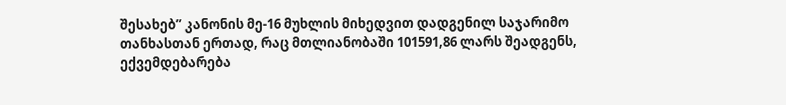შესახებ” კანონის მე-16 მუხლის მიხედვით დადგენილ საჯარიმო თანხასთან ერთად, რაც მთლიანობაში 101591,86 ლარს შეადგენს, ექვემდებარება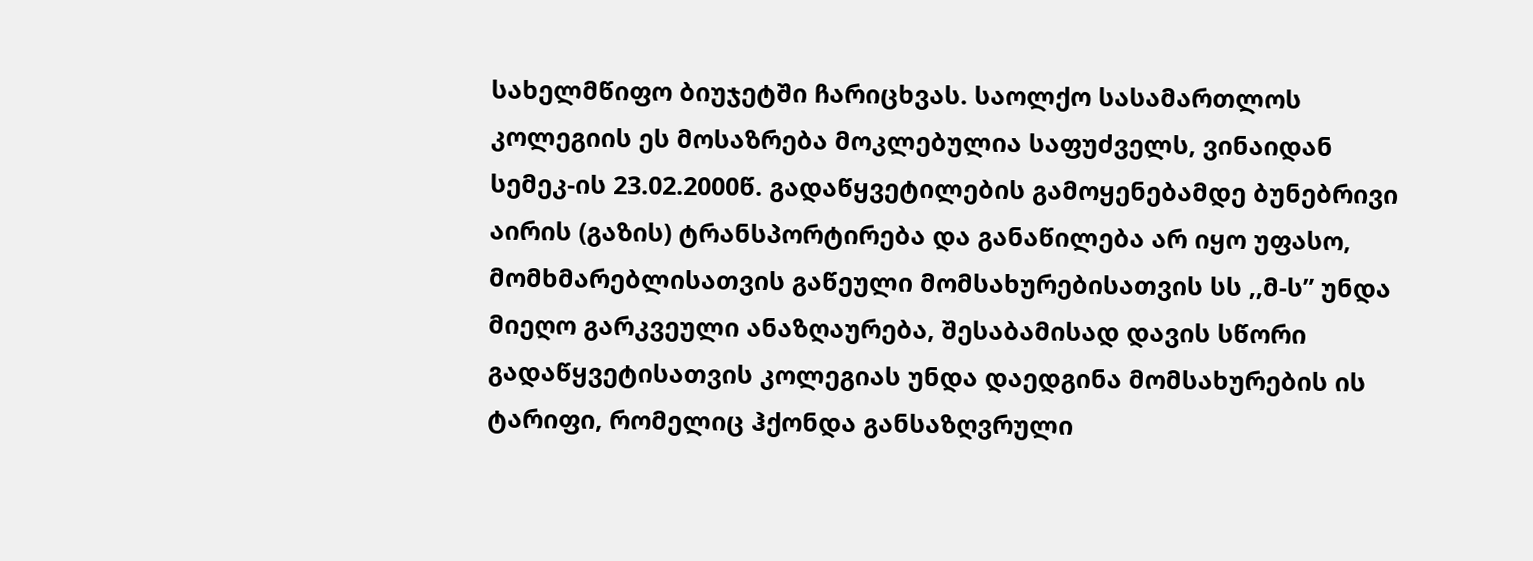სახელმწიფო ბიუჯეტში ჩარიცხვას. საოლქო სასამართლოს კოლეგიის ეს მოსაზრება მოკლებულია საფუძველს, ვინაიდან სემეკ-ის 23.02.2000წ. გადაწყვეტილების გამოყენებამდე ბუნებრივი აირის (გაზის) ტრანსპორტირება და განაწილება არ იყო უფასო, მომხმარებლისათვის გაწეული მომსახურებისათვის სს ,,მ-ს” უნდა მიეღო გარკვეული ანაზღაურება, შესაბამისად დავის სწორი გადაწყვეტისათვის კოლეგიას უნდა დაედგინა მომსახურების ის ტარიფი, რომელიც ჰქონდა განსაზღვრული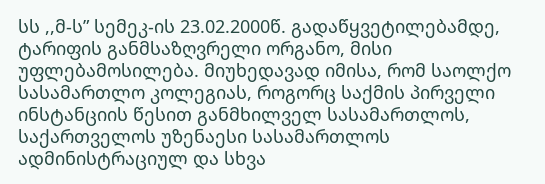სს ,,მ-ს” სემეკ-ის 23.02.2000წ. გადაწყვეტილებამდე, ტარიფის განმსაზღვრელი ორგანო, მისი უფლებამოსილება. მიუხედავად იმისა, რომ საოლქო სასამართლო კოლეგიას, როგორც საქმის პირველი ინსტანციის წესით განმხილველ სასამართლოს, საქართველოს უზენაესი სასამართლოს ადმინისტრაციულ და სხვა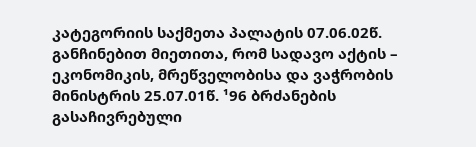კატეგორიის საქმეთა პალატის 07.06.02წ. განჩინებით მიეთითა, რომ სადავო აქტის – ეკონომიკის, მრეწველობისა და ვაჭრობის მინისტრის 25.07.01წ. ¹96 ბრძანების გასაჩივრებული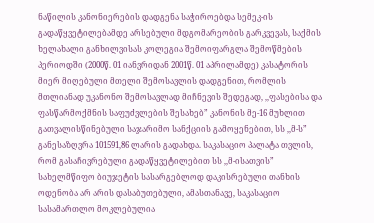ნაწილის კანონიერების დადგენა საჭიროებდა სემეკ-ის გადაწყვეტილებამდე არსებული მდგომარეობის გარკვევას, საქმის ხელახალი განხილვისას კოლეგია შემოიფარგლა შემოწმების პერიოდში (2000წ. 01 იანვრიდან 2001წ. 01 აპრილამდე) კასატორის მიერ მიღებული მთელი შემოსავლის დადგენით, რომლის მთლიანად უკანონო შემოსავლად მიჩნევის შედეგად, ,,ფასებისა და ფასწარმოქმნის საფუძვლების შესახებ” კანონის მე-16 მუხლით გათვალისწინებული საჯარიმო სანქციის გამოყენებით, სს ,,მ-ს” განესაზღვრა 101591,86 ლარის გადახდა. საკასაციო პალატა თვლის, რომ გასაჩივრებული გადაწყვეტილებით სს ,,მ-ისათვის” სახელმწიფო ბიუჯეტის სასარგებლოდ დაკისრებული თანხის ოდენობა არ არის დასაბუთებული, ამასთანავე, საკასაციო სასამართლო მოკლებულია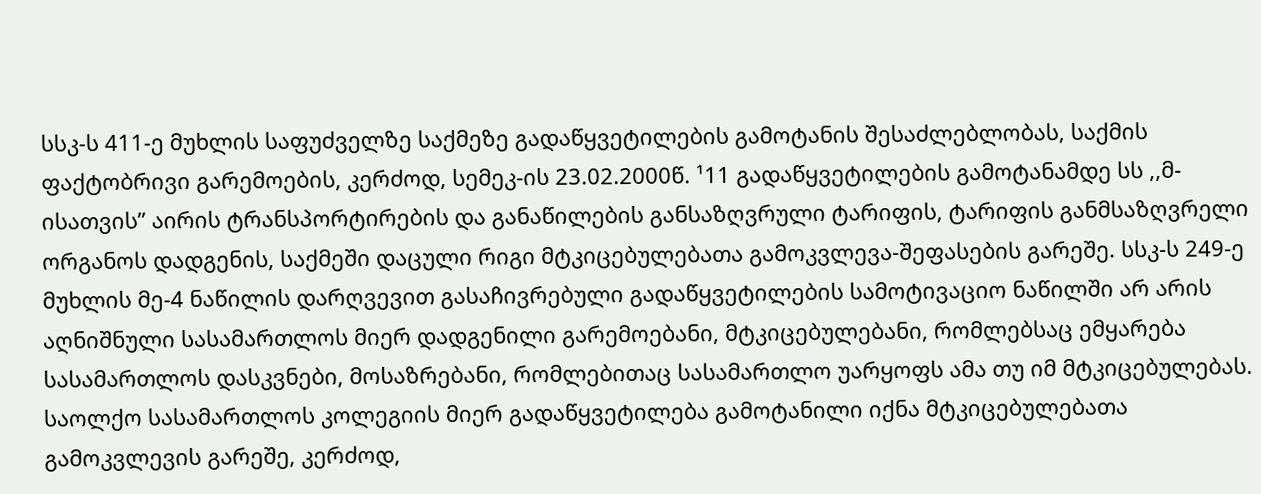სსკ-ს 411-ე მუხლის საფუძველზე საქმეზე გადაწყვეტილების გამოტანის შესაძლებლობას, საქმის ფაქტობრივი გარემოების, კერძოდ, სემეკ-ის 23.02.2000წ. ¹11 გადაწყვეტილების გამოტანამდე სს ,,მ-ისათვის” აირის ტრანსპორტირების და განაწილების განსაზღვრული ტარიფის, ტარიფის განმსაზღვრელი ორგანოს დადგენის, საქმეში დაცული რიგი მტკიცებულებათა გამოკვლევა-შეფასების გარეშე. სსკ-ს 249-ე მუხლის მე-4 ნაწილის დარღვევით გასაჩივრებული გადაწყვეტილების სამოტივაციო ნაწილში არ არის აღნიშნული სასამართლოს მიერ დადგენილი გარემოებანი, მტკიცებულებანი, რომლებსაც ემყარება სასამართლოს დასკვნები, მოსაზრებანი, რომლებითაც სასამართლო უარყოფს ამა თუ იმ მტკიცებულებას. საოლქო სასამართლოს კოლეგიის მიერ გადაწყვეტილება გამოტანილი იქნა მტკიცებულებათა გამოკვლევის გარეშე, კერძოდ,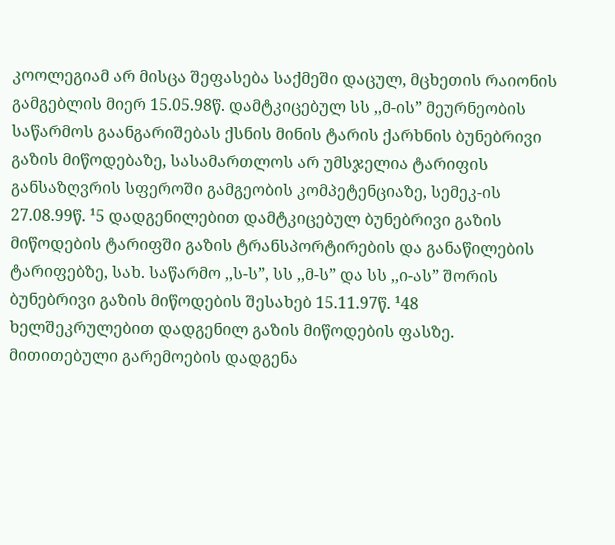კოოლეგიამ არ მისცა შეფასება საქმეში დაცულ, მცხეთის რაიონის გამგებლის მიერ 15.05.98წ. დამტკიცებულ სს ,,მ-ის” მეურნეობის საწარმოს გაანგარიშებას ქსნის მინის ტარის ქარხნის ბუნებრივი გაზის მიწოდებაზე, სასამართლოს არ უმსჯელია ტარიფის განსაზღვრის სფეროში გამგეობის კომპეტენციაზე, სემეკ-ის 27.08.99წ. ¹5 დადგენილებით დამტკიცებულ ბუნებრივი გაზის მიწოდების ტარიფში გაზის ტრანსპორტირების და განაწილების ტარიფებზე, სახ. საწარმო ,,ს-ს”, სს ,,მ-ს” და სს ,,ი-ას” შორის ბუნებრივი გაზის მიწოდების შესახებ 15.11.97წ. ¹48 ხელშეკრულებით დადგენილ გაზის მიწოდების ფასზე. მითითებული გარემოების დადგენა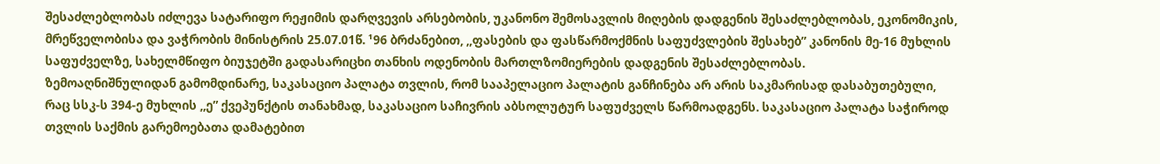შესაძლებლობას იძლევა სატარიფო რეჟიმის დარღვევის არსებობის, უკანონო შემოსავლის მიღების დადგენის შესაძლებლობას, ეკონომიკის, მრეწველობისა და ვაჭრობის მინისტრის 25.07.01წ. ¹96 ბრძანებით, ,,ფასების და ფასწარმოქმნის საფუძვლების შესახებ” კანონის მე-16 მუხლის საფუძველზე, სახელმწიფო ბიუჯეტში გადასარიცხი თანხის ოდენობის მართლზომიერების დადგენის შესაძლებლობას.
ზემოაღნიშნულიდან გამომდინარე, საკასაციო პალატა თვლის, რომ სააპელაციო პალატის განჩინება არ არის საკმარისად დასაბუთებული, რაც სსკ-ს 394-ე მუხლის ,,ე” ქვეპუნქტის თანახმად, საკასაციო საჩივრის აბსოლუტურ საფუძველს წარმოადგენს. საკასაციო პალატა საჭიროდ თვლის საქმის გარემოებათა დამატებით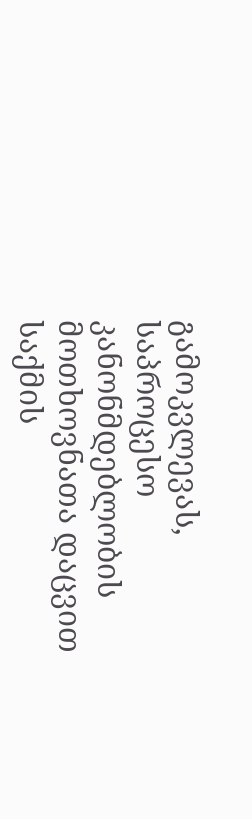გამოკვლევას, საპროცესო კანონმდებლობის მოთხოვნათა დაცვით საქმის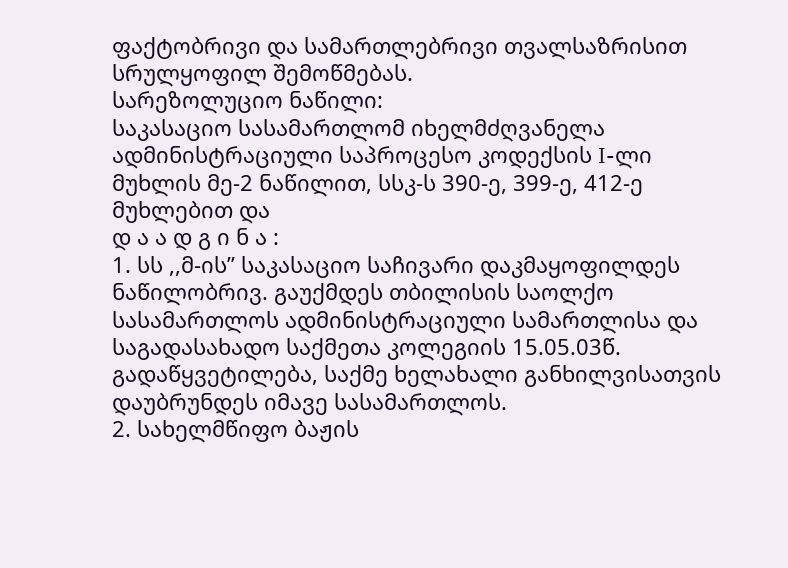ფაქტობრივი და სამართლებრივი თვალსაზრისით სრულყოფილ შემოწმებას.
სარეზოლუციო ნაწილი:
საკასაციო სასამართლომ იხელმძღვანელა ადმინისტრაციული საპროცესო კოდექსის I-ლი მუხლის მე-2 ნაწილით, სსკ-ს 390-ე, 399-ე, 412-ე მუხლებით და
დ ა ა დ გ ი ნ ა :
1. სს ,,მ-ის” საკასაციო საჩივარი დაკმაყოფილდეს ნაწილობრივ. გაუქმდეს თბილისის საოლქო სასამართლოს ადმინისტრაციული სამართლისა და საგადასახადო საქმეთა კოლეგიის 15.05.03წ. გადაწყვეტილება, საქმე ხელახალი განხილვისათვის დაუბრუნდეს იმავე სასამართლოს.
2. სახელმწიფო ბაჟის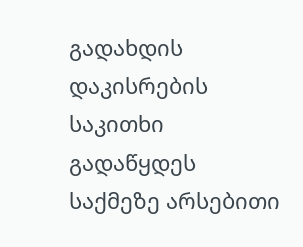გადახდის დაკისრების საკითხი გადაწყდეს საქმეზე არსებითი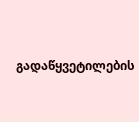გადაწყვეტილების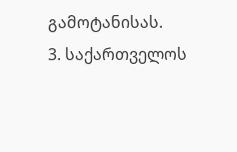გამოტანისას.
3. საქართველოს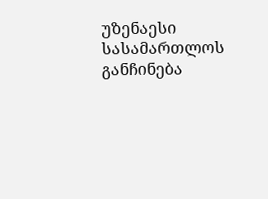უზენაესი სასამართლოს განჩინება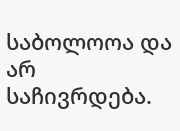საბოლოოა და არ საჩივრდება.